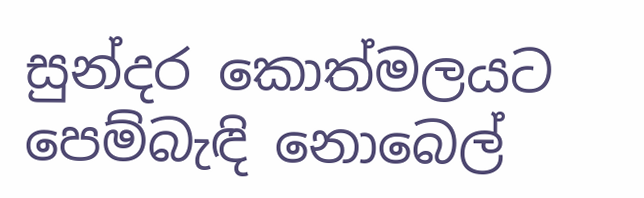සුන්දර කොත්මලයට පෙම්බැඳි නොබෙල්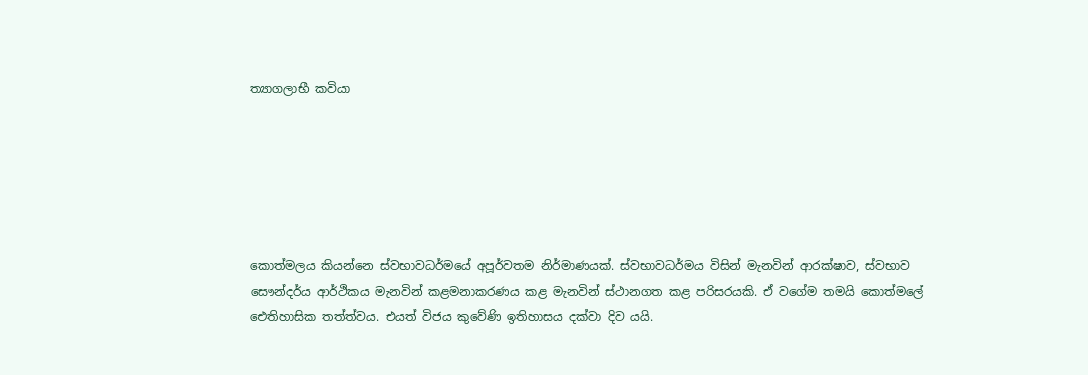ත්‍යාගලාභී කවියා






කොත්මලය කියන්නෙ ස්වභාවධර්මයේ අපූර්වතම නිර්මාණයක්. ස්වභාවධර්මය විසින් මැනවින් ආරක්ෂාව, ස්වභාව සෞන්දර්ය ආර්ථිකය මැනවින් කළමනාකරණය කළ මැනවින් ස්ථානගත කළ පරිසරයකි. ඒ වගේම තමයි කොත්මලේ ඓතිහාසික තත්ත්වය. එයත් විජය කුවේණි ඉතිහාසය දක්වා දිව යයි.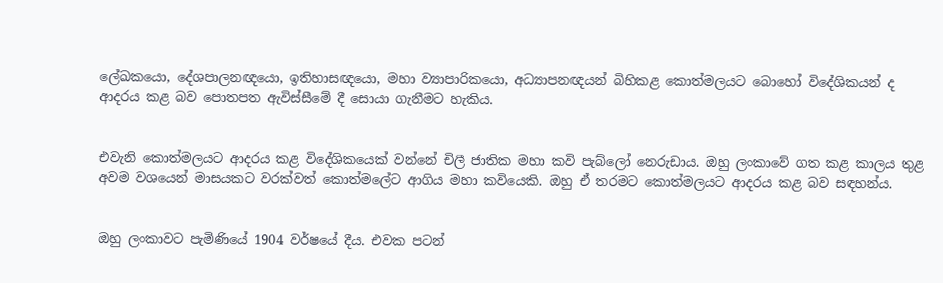ලේඛකයො, දේශපාලනඥයො, ඉතිහාසඥයො, මහා ව්‍යාපාරිකයො, අධ්‍යාපනඥයන් බිහිකළ කොත්මලයට බොහෝ විදේශිකයන් ද ආදරය කළ බව පොතපත ඇවිස්සීමේ දී සොයා ගැනීමට හැකිය.


එවැනි කොත්මලයට ආදරය කළ විදේශිකයෙක් වන්නේ චිලී ජාතික මහා කවි පැබ්ලෝ නෙරුඩාය. ඔහු ලංකාවේ ගත කළ කාලය තුළ අවම වශයෙන් මාසයකට වරක්වත් කොත්මලේට ආගිය මහා කවියෙකි. ඔහු ඒ තරමට කොත්මලයට ආදරය කළ බව සඳහන්ය.


ඔහු ලංකාවට පැමිණියේ 1904 වර්ෂයේ දීය. එවක පටන්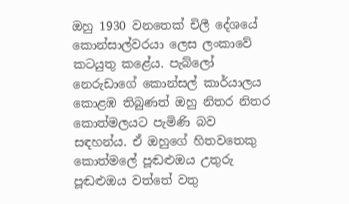ඔහු 1930 වනතෙක් චිලී දේශයේ කොන්සාල්වරයා ලෙස ලංකාවේ කටයුතු කළේය. පැබ්ලෝ නෙරුඩාගේ කොන්සල් කාර්යාලය කොළඹ තිබුණත් ඔහු නිතර නිතර කොත්මලයට පැමිණි බව සඳහන්ය. ඒ ඔහුගේ හිතවතෙකු කොත්මලේ පූඬළුඔය උතුරු පූඬළුඔය වත්තේ වතු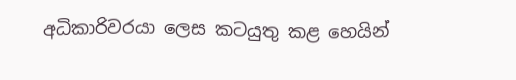අධිකාරිවරයා ලෙස කටයුතු කළ හෙයින්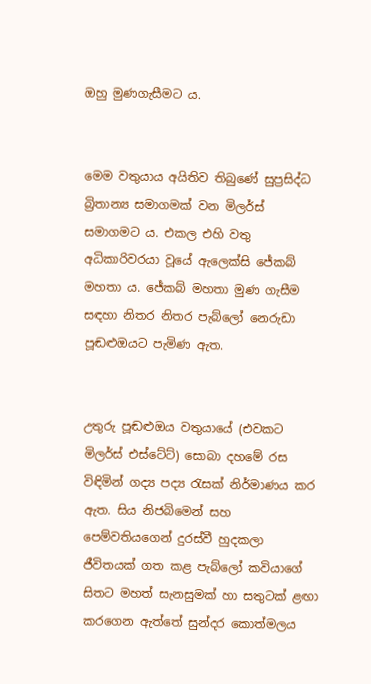ඔහු මුණගැසීමට ය.


මෙම වතුයාය අයිතිව තිබුණේ සුප්‍රසිද්ධ බ්‍රිතාන්‍ය සමාගමක් වන මිලර්ස් සමාගමට ය. එකල එහි වතු අධිකාරිවරයා වූයේ ඇලෙක්සි ජේකබ් මහතා ය. ජේකබ් මහතා මුණ ගැසීම සඳහා නිතර නිතර පැබ්ලෝ නෙරුඩා පූඬළුඔයට පැමිණ ඇත.


උතුරු පූඬළුඔය වතුයායේ (එවකට මිලර්ස් එස්ටේට්) සොබා දහමේ රස විඳිමින් ගද්‍ය පද්‍ය රැසක් නිර්මාණය කර ඇත. සිය නිජබිමෙන් සහ පෙම්වතියගෙන් දුරස්වී හුදකලා ජීවිතයක් ගත කළ පැබ්ලෝ කවියාගේ සිතට මහත් සැනසුමක් හා සතුටක් ළඟා කරගෙන ඇත්තේ සුන්දර කොත්මලය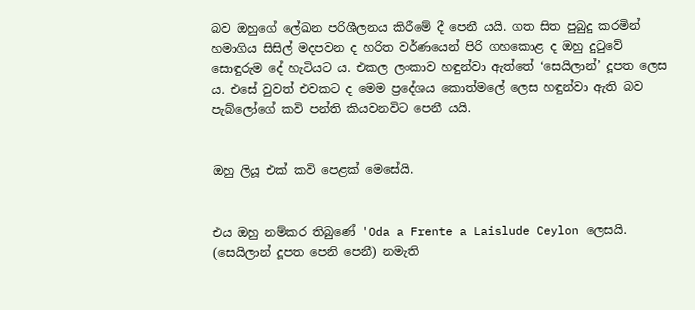බව ඔහුගේ ලේඛන පරිශීලනය කිරීමේ දී පෙනී යයි. ගත සිත පුබුදු කරමින් හමාගිය සිසිල් මදපවන ද හරිත වර්ණයෙන් පිරි ගහකොළ ද ඔහු දුටුවේ සොඳුරුම දේ හැටියට ය. එකල ලංකාව හඳුන්වා ඇත්තේ ‘සෙයිලාන්’ දූපත ලෙස ය. එසේ වුවත් එවකට ද මෙම ප්‍රදේශය කොත්මලේ ලෙස හඳුන්වා ඇති බව පැබ්ලෝගේ කවි පන්ති කියවනවිට පෙනී යයි.


ඔහු ලියූ එක් කවි පෙළක් මෙසේයි.


එය ඔහු නම්කර තිබුණේ 'Oda a Frente a Laislude Ceylon ලෙසයි. (සෙයිලාන් දූපත පෙනි පෙනී) නමැති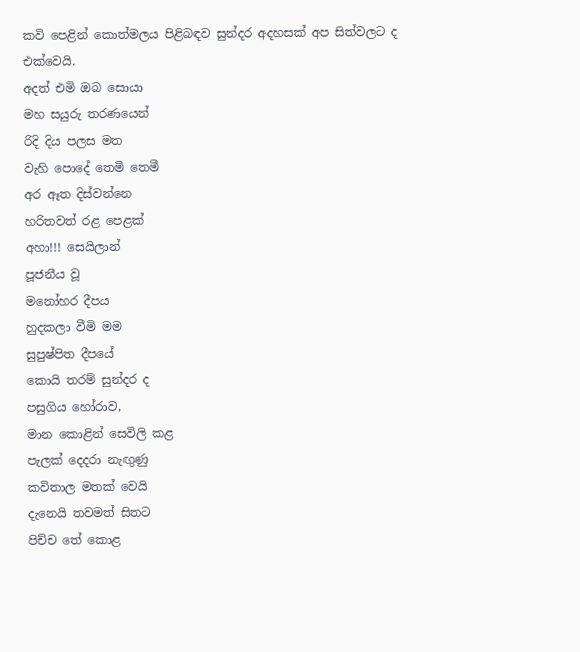කවි පෙළින් කොත්මලය පිළිබඳව සුන්දර අදහසක් අප සිත්වලට ද එක්වෙයි.
අදත් එමි ඔබ සොයා
මහ සයුරු තරණයෙන්
රිදි දිය පලස මත
වැහි පොදේ තෙමි තෙමී
අර ඈත දිස්වන්නෙ
හරිතවත් රළ පෙළක්
අහා!!! සෙයිලාන්
පූජනීය වූ
මනෝහර දීපය
හුදකලා වීමි මම
සුපුෂ්පිත දීපයේ
කොයි තරම් සුන්දර ද
පසුගිය හෝරාව,
මාන කොළින් සෙවිලි කළ
පැලක් දෙදරා නැඟුණු
කවිතාල මතක් වෙයි
දැනෙයි තවමත් සිතට
පිච්ච තේ කොළ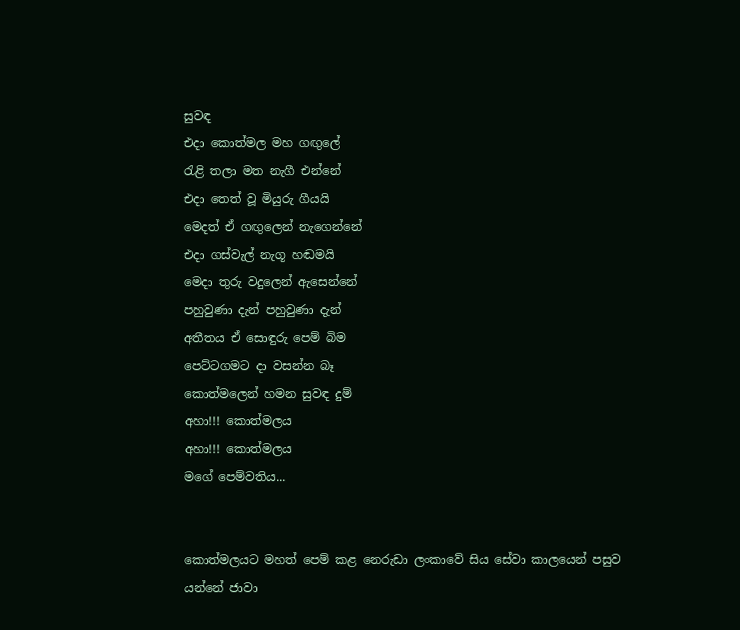සුවඳ
එදා කොත්මල මහ ගඟුලේ
රැළි තලා මත නැගී එන්නේ
එදා තෙත් වූ මියුරු ගීයයි
මෙදත් ඒ ගඟුලෙන් නැගෙන්නේ
එදා ගස්වැල් නැගූ හඬමයි
මෙදා තුරු වදුලෙන් ඇසෙන්නේ
පහුවුණා දැන් පහුවුණා දැන්
අතීතය ඒ සොඳුරු පෙම් බිම
පෙට්ටගමට දා වසන්න බෑ
කොත්මලෙන් හමන සුවඳ දුම්
අහා!!! කොත්මලය
අහා!!! කොත්මලය
මගේ පෙම්වතිය...


කොත්මලයට මහත් පෙම් කළ නෙරුඩා ලංකාවේ සිය සේවා කාලයෙන් පසුව යන්නේ ජාවා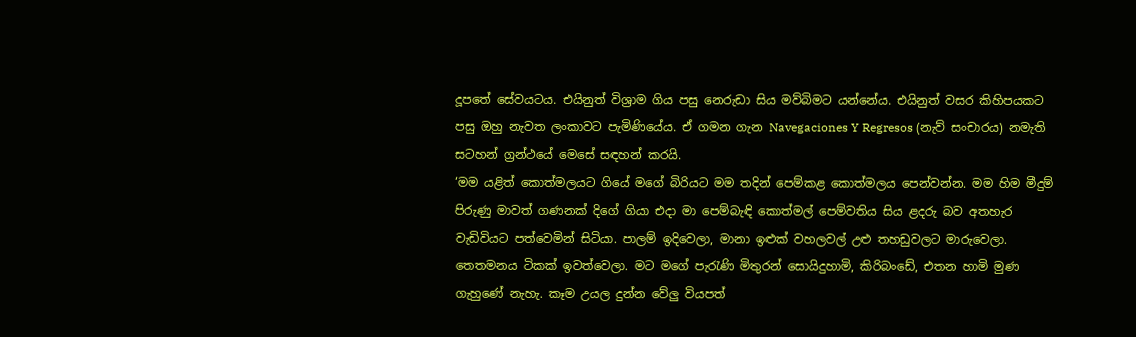දූපතේ සේවයටය. එයිනුත් විශ්‍රාම ගිය පසු නෙරුඩා සිය මව්බිමට යන්නේය. එයිනුත් වසර කිහිපයකට පසු ඔහු නැවත ලංකාවට පැමිණියේය. ඒ ගමන ගැන Navegaciones Y Regresos (නැව් සංචාරය) නමැති සටහන් ග්‍රන්ථයේ මෙසේ සඳහන් කරයි.
‘මම යළිත් කොත්මලයට ගියේ මගේ බිරියට මම තදින් පෙම්කළ කොත්මලය පෙන්වන්න. මම හිම මීදුම් පිරුණු මාවත් ගණනක් දිගේ ගියා එදා මා පෙම්බැඳි කොත්මල් පෙම්වතිය සිය ළදරු බව අතහැර වැඩිවියට පත්වෙමින් සිටියා. පාලම් ඉදිවෙලා, මානා ඉළුක් වහලවල් උළු තහඩුවලට මාරුවෙලා. තෙතමනය ටිකක් ඉවත්වෙලා. මට මගේ පැරැණි මිතුරන් සොයිදුහාමි, කිරිබංඩේ, එතන හාමි මුණ ගැහුණේ නැහැ. කෑම උයල දුන්න වේලු වියපත්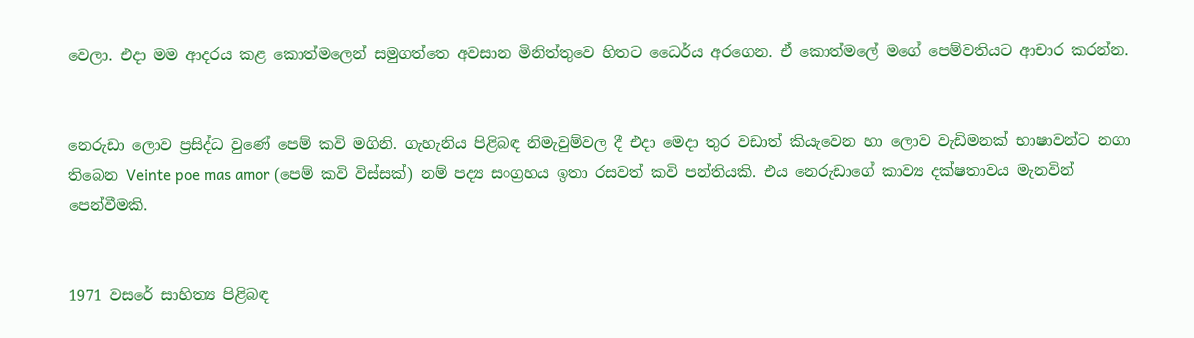වෙලා. එදා මම ආදරය කළ කොත්මලෙන් සමුගත්තෙ අවසාන මිනිත්තුවෙ හිතට ධෛර්ය අරගෙන. ඒ කොත්මලේ මගේ පෙම්වතියට ආචාර කරන්න.


නෙරුඩා ලොව ප්‍රසිද්ධ වුණේ පෙම් කවි මගිනි. ගැහැනිය පිළිබඳ නිමැවුම්වල දී එදා මෙදා තුර වඩාත් කියැවෙන හා ලොව වැඩිමනක් භාෂාවන්ට නගා තිබෙන Veinte poe mas amor (පෙම් කවි විස්සක්) නම් පද්‍ය සංග්‍රහය ඉතා රසවත් කවි පන්තියකි. එය නෙරුඩාගේ කාව්‍ය දක්ෂතාවය මැනවින් පෙන්වීමකි.


1971 වසරේ සාහිත්‍ය පිළිබඳ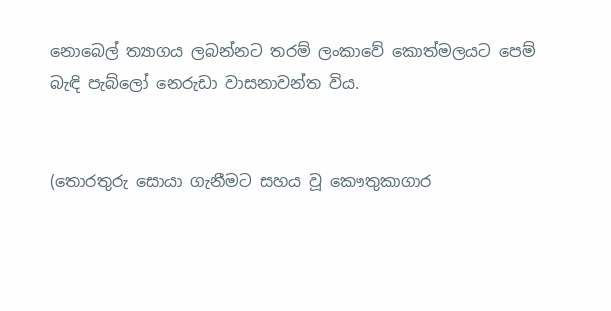නොබෙල් ත්‍යාගය ලබන්නට තරම් ලංකාවේ කොත්මලයට පෙම් බැඳි පැබ්ලෝ නෙරුඩා වාසනාවන්ත විය.


(තොරතුරු සොයා ගැනීමට සහය වූ කෞතුකාගාර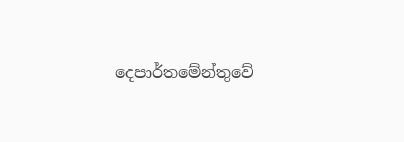දෙපාර්තමේන්තුවේ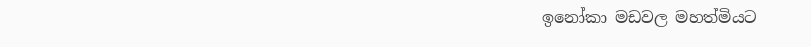ඉනෝකා මඩවල මහත්මියට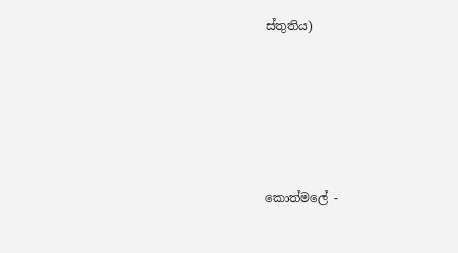ස්තුතිය)







කොත්මලේ -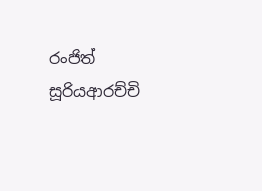රංජිත් සූරියආරච්චි